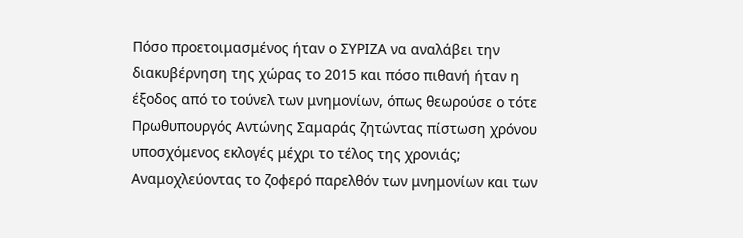Πόσο προετοιμασμένος ήταν ο ΣΥΡΙΖΑ να αναλάβει την διακυβέρνηση της χώρας το 2015 και πόσο πιθανή ήταν η έξοδος από το τούνελ των μνημονίων, όπως θεωρούσε ο τότε Πρωθυπουργός Αντώνης Σαμαράς ζητώντας πίστωση χρόνου υποσχόμενος εκλογές μέχρι το τέλος της χρονιάς;
Αναμοχλεύοντας το ζοφερό παρελθόν των μνημονίων και των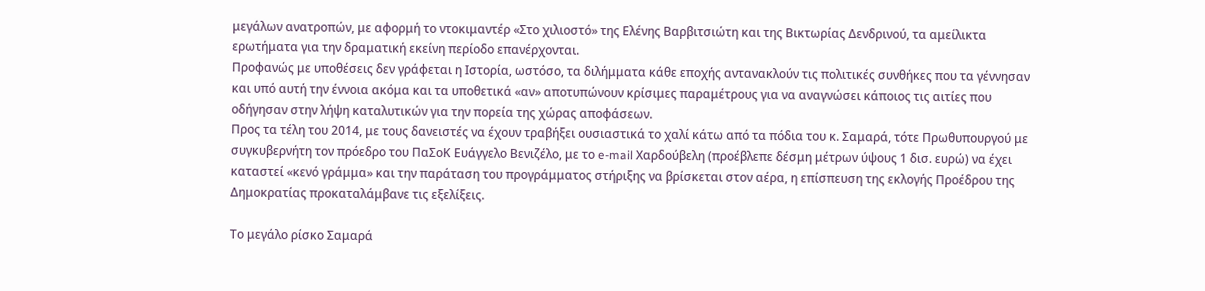μεγάλων ανατροπών, με αφορμή το ντοκιμαντέρ «Στο χιλιοστό» της Ελένης Βαρβιτσιώτη και της Βικτωρίας Δενδρινού, τα αμείλικτα ερωτήματα για την δραματική εκείνη περίοδο επανέρχονται.
Προφανώς με υποθέσεις δεν γράφεται η Ιστορία, ωστόσο, τα διλήμματα κάθε εποχής αντανακλούν τις πολιτικές συνθήκες που τα γέννησαν και υπό αυτή την έννοια ακόμα και τα υποθετικά «αν» αποτυπώνουν κρίσιμες παραμέτρους για να αναγνώσει κάποιος τις αιτίες που οδήγησαν στην λήψη καταλυτικών για την πορεία της χώρας αποφάσεων.
Προς τα τέλη του 2014, με τους δανειστές να έχουν τραβήξει ουσιαστικά το χαλί κάτω από τα πόδια του κ. Σαμαρά, τότε Πρωθυπουργού με συγκυβερνήτη τον πρόεδρο του ΠαΣοΚ Ευάγγελο Βενιζέλο, με το e-mail Χαρδούβελη (προέβλεπε δέσμη μέτρων ύψους 1 δισ. ευρώ) να έχει καταστεί «κενό γράμμα» και την παράταση του προγράμματος στήριξης να βρίσκεται στον αέρα, η επίσπευση της εκλογής Προέδρου της Δημοκρατίας προκαταλάμβανε τις εξελίξεις.

Το μεγάλο ρίσκο Σαμαρά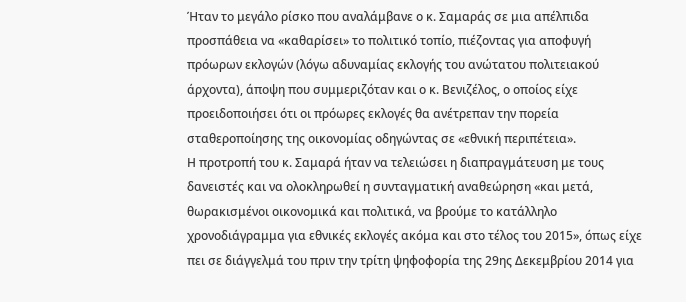Ήταν το μεγάλο ρίσκο που αναλάμβανε ο κ. Σαμαράς σε μια απέλπιδα προσπάθεια να «καθαρίσει» το πολιτικό τοπίο, πιέζοντας για αποφυγή πρόωρων εκλογών (λόγω αδυναμίας εκλογής του ανώτατου πολιτειακού άρχοντα), άποψη που συμμεριζόταν και ο κ. Βενιζέλος, ο οποίος είχε προειδοποιήσει ότι οι πρόωρες εκλογές θα ανέτρεπαν την πορεία σταθεροποίησης της οικονομίας οδηγώντας σε «εθνική περιπέτεια».
Η προτροπή του κ. Σαμαρά ήταν να τελειώσει η διαπραγμάτευση με τους δανειστές και να ολοκληρωθεί η συνταγματική αναθεώρηση «και μετά, θωρακισμένοι οικονομικά και πολιτικά, να βρούμε το κατάλληλο χρονοδιάγραμμα για εθνικές εκλογές ακόμα και στο τέλος του 2015», όπως είχε πει σε διάγγελμά του πριν την τρίτη ψηφοφορία της 29ης Δεκεμβρίου 2014 για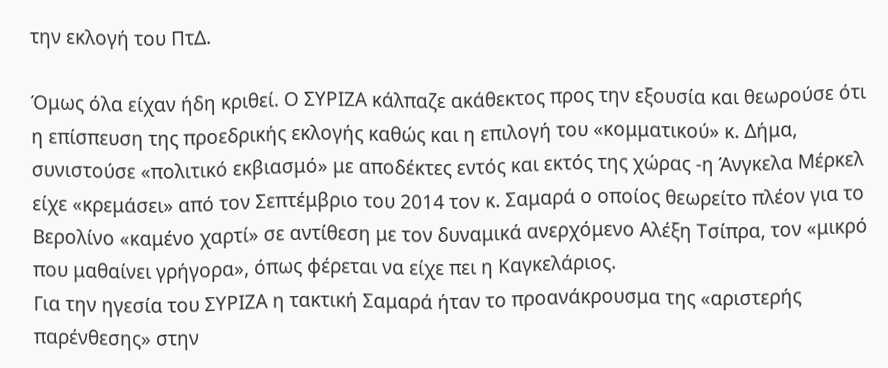την εκλογή του ΠτΔ.

Όμως όλα είχαν ήδη κριθεί. Ο ΣΥΡΙΖΑ κάλπαζε ακάθεκτος προς την εξουσία και θεωρούσε ότι η επίσπευση της προεδρικής εκλογής καθώς και η επιλογή του «κομματικού» κ. Δήμα, συνιστούσε «πολιτικό εκβιασμό» με αποδέκτες εντός και εκτός της χώρας -η Άνγκελα Μέρκελ είχε «κρεμάσει» από τον Σεπτέμβριο του 2014 τον κ. Σαμαρά ο οποίος θεωρείτο πλέον για το Βερολίνο «καμένο χαρτί» σε αντίθεση με τον δυναμικά ανερχόμενο Αλέξη Τσίπρα, τον «μικρό που μαθαίνει γρήγορα», όπως φέρεται να είχε πει η Καγκελάριος.
Για την ηγεσία του ΣΥΡΙΖΑ η τακτική Σαμαρά ήταν το προανάκρουσμα της «αριστερής παρένθεσης» στην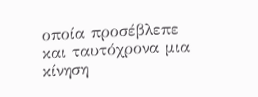οποία προσέβλεπε και ταυτόχρονα μια κίνηση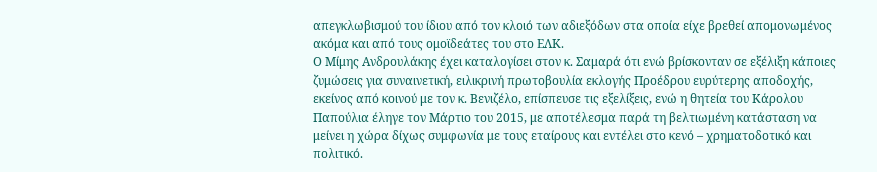απεγκλωβισμού του ίδιου από τον κλοιό των αδιεξόδων στα οποία είχε βρεθεί απομονωμένος ακόμα και από τους ομοϊδεάτες του στο ΕΛΚ.
Ο Μίμης Ανδρουλάκης έχει καταλογίσει στον κ. Σαμαρά ότι ενώ βρίσκονταν σε εξέλιξη κάποιες ζυμώσεις για συναινετική, ειλικρινή πρωτοβουλία εκλογής Προέδρου ευρύτερης αποδοχής, εκείνος από κοινού με τον κ. Βενιζέλο, επίσπευσε τις εξελίξεις, ενώ η θητεία του Κάρολου Παπούλια έληγε τον Μάρτιο του 2015, με αποτέλεσμα παρά τη βελτιωμένη κατάσταση να μείνει η χώρα δίχως συμφωνία με τους εταίρους και εντέλει στο κενό – χρηματοδοτικό και πολιτικό.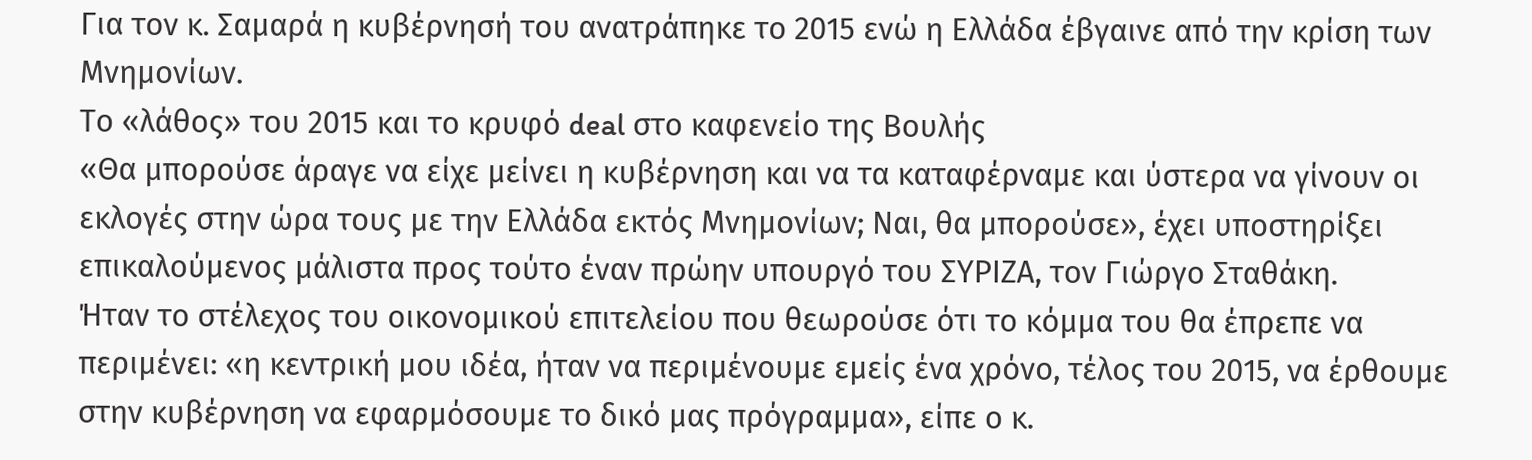Για τον κ. Σαμαρά η κυβέρνησή του ανατράπηκε το 2015 ενώ η Ελλάδα έβγαινε από την κρίση των Μνημονίων.
Το «λάθος» του 2015 και το κρυφό deal στο καφενείο της Βουλής
«Θα μπορούσε άραγε να είχε μείνει η κυβέρνηση και να τα καταφέρναμε και ύστερα να γίνουν οι εκλογές στην ώρα τους με την Ελλάδα εκτός Μνημονίων; Ναι, θα μπορούσε», έχει υποστηρίξει επικαλούμενος μάλιστα προς τούτο έναν πρώην υπουργό του ΣΥΡΙΖΑ, τον Γιώργο Σταθάκη.
Ήταν το στέλεχος του οικονομικού επιτελείου που θεωρούσε ότι το κόμμα του θα έπρεπε να περιμένει: «η κεντρική μου ιδέα, ήταν να περιμένουμε εμείς ένα χρόνο, τέλος του 2015, να έρθουμε στην κυβέρνηση να εφαρμόσουμε το δικό μας πρόγραμμα», είπε ο κ.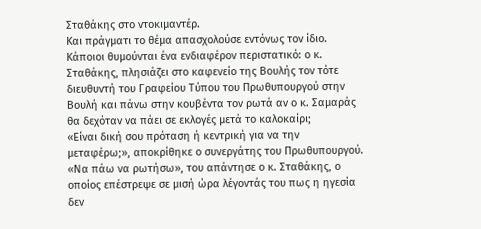Σταθάκης στο ντοκιμαντέρ.
Και πράγματι το θέμα απασχολούσε εντόνως τον ίδιο. Κάποιοι θυμούνται ένα ενδιαφέρον περιστατικό: ο κ. Σταθάκης, πλησιάζει στο καφενείο της Βουλής τον τότε διευθυντή του Γραφείου Τύπου του Πρωθυπουργού στην Βουλή και πάνω στην κουβέντα τον ρωτά αν ο κ. Σαμαράς θα δεχόταν να πάει σε εκλογές μετά το καλοκαίρι;
«Είναι δική σου πρόταση ή κεντρική για να την μεταφέρω;», αποκρίθηκε ο συνεργάτης του Πρωθυπουργού. «Να πάω να ρωτήσω», του απάντησε ο κ. Σταθάκης, ο οποίος επέστρεψε σε μισή ώρα λέγοντάς του πως η ηγεσία δεν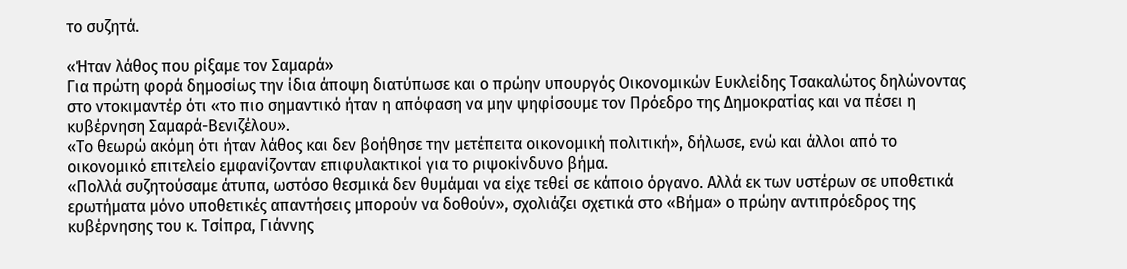το συζητά.

«Ήταν λάθος που ρίξαμε τον Σαμαρά»
Για πρώτη φορά δημοσίως την ίδια άποψη διατύπωσε και ο πρώην υπουργός Οικονομικών Ευκλείδης Τσακαλώτος δηλώνοντας στο ντοκιμαντέρ ότι «το πιο σημαντικό ήταν η απόφαση να μην ψηφίσουμε τον Πρόεδρο της Δημοκρατίας και να πέσει η κυβέρνηση Σαμαρά-Βενιζέλου».
«Το θεωρώ ακόμη ότι ήταν λάθος και δεν βοήθησε την μετέπειτα οικονομική πολιτική», δήλωσε, ενώ και άλλοι από το οικονομικό επιτελείο εμφανίζονταν επιφυλακτικοί για το ριψοκίνδυνο βήμα.
«Πολλά συζητούσαμε άτυπα, ωστόσο θεσμικά δεν θυμάμαι να είχε τεθεί σε κάποιο όργανο. Αλλά εκ των υστέρων σε υποθετικά ερωτήματα μόνο υποθετικές απαντήσεις μπορούν να δοθούν», σχολιάζει σχετικά στο «Βήμα» ο πρώην αντιπρόεδρος της κυβέρνησης του κ. Τσίπρα, Γιάννης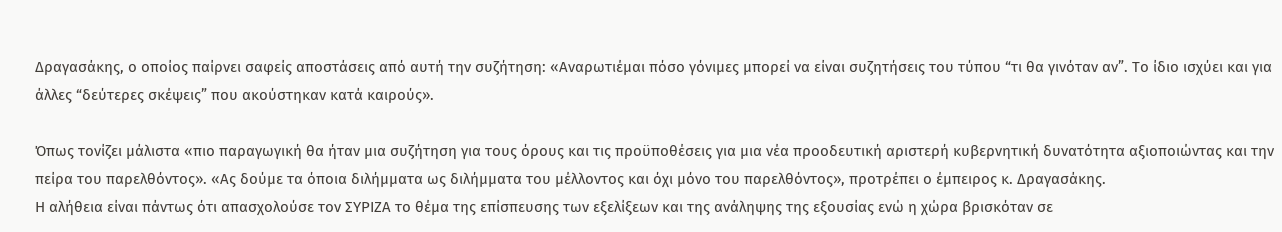Δραγασάκης, ο οποίος παίρνει σαφείς αποστάσεις από αυτή την συζήτηση: «Αναρωτιέμαι πόσο γόνιμες μπορεί να είναι συζητήσεις του τύπου “τι θα γινόταν αν”. Το ίδιο ισχύει και για άλλες “δεύτερες σκέψεις” που ακούστηκαν κατά καιρούς».

Όπως τονίζει μάλιστα «πιο παραγωγική θα ήταν μια συζήτηση για τους όρους και τις προϋποθέσεις για μια νέα προοδευτική αριστερή κυβερνητική δυνατότητα αξιοποιώντας και την πείρα του παρελθόντος». «Ας δούμε τα όποια διλήμματα ως διλήμματα του μέλλοντος και όχι μόνο του παρελθόντος», προτρέπει ο έμπειρος κ. Δραγασάκης.
Η αλήθεια είναι πάντως ότι απασχολούσε τον ΣΥΡΙΖΑ το θέμα της επίσπευσης των εξελίξεων και της ανάληψης της εξουσίας ενώ η χώρα βρισκόταν σε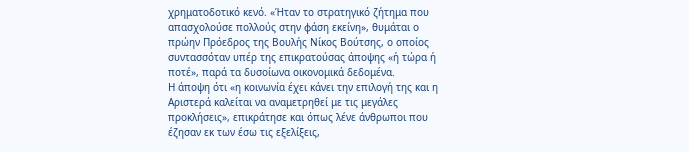χρηματοδοτικό κενό. «Ήταν το στρατηγικό ζήτημα που απασχολούσε πολλούς στην φάση εκείνη», θυμάται ο πρώην Πρόεδρος της Βουλής Νίκος Βούτσης, ο οποίος συντασσόταν υπέρ της επικρατούσας άποψης «ή τώρα ή ποτέ», παρά τα δυσοίωνα οικονομικά δεδομένα.
Η άποψη ότι «η κοινωνία έχει κάνει την επιλογή της και η Αριστερά καλείται να αναμετρηθεί με τις μεγάλες προκλήσεις», επικράτησε και όπως λένε άνθρωποι που έζησαν εκ των έσω τις εξελίξεις,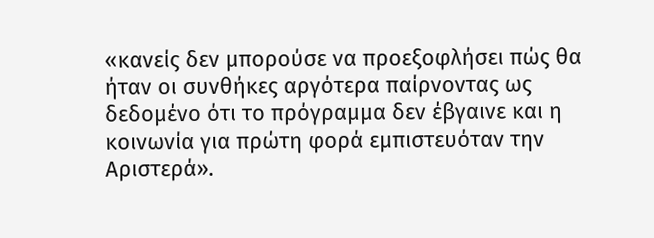«κανείς δεν μπορούσε να προεξοφλήσει πώς θα ήταν οι συνθήκες αργότερα παίρνοντας ως δεδομένο ότι το πρόγραμμα δεν έβγαινε και η κοινωνία για πρώτη φορά εμπιστευόταν την Αριστερά».